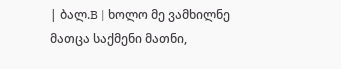| ბალ.B | ხოლო მე ვამხილნე მათცა საქმენი მათნი,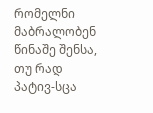რომელნი მაბრალობენ წინაშე შენსა, თუ რად პატივ-სცა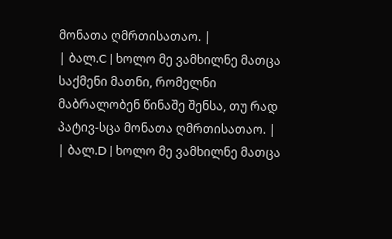მონათა ღმრთისათაო. |
| ბალ.C | ხოლო მე ვამხილნე მათცა საქმენი მათნი, რომელნი მაბრალობენ წინაშე შენსა, თუ რად პატივ-სცა მონათა ღმრთისათაო. |
| ბალ.D | ხოლო მე ვამხილნე მათცა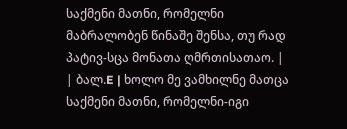საქმენი მათნი, რომელნი მაბრალობენ წინაშე შენსა, თუ რად პატივ-სცა მონათა ღმრთისათაო. |
| ბალ.E | ხოლო მე ვამხილნე მათცა საქმენი მათნი, რომელნი-იგი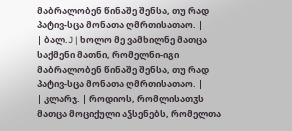მაბრალობენ წინაშე შენსა, თუ რად პატივ-სცა მონათა ღმრთისათაო. |
| ბალ.J | ხოლო მე ვამხილნე მათცა საქმენი მათნი, რომელნი-იგი მაბრალობენ წინაშე შენსა, თუ რად პატივ-სცა მონათა ღმრთისათაო. |
| კლარჯ. | როდიოს, რომლისათჳს მათცა მოციქული აჴსენებს, რომელთა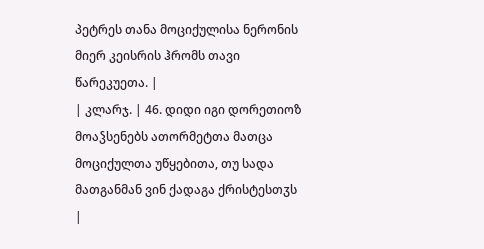პეტრეს თანა მოციქულისა ნერონის მიერ კეისრის ჰრომს თავი წარეკუეთა. |
| კლარჯ. | 46. დიდი იგი დორეთიოზ მოაჴსენებს ათორმეტთა მათცა მოციქულთა უწყებითა, თუ სადა მათგანმან ვინ ქადაგა ქრისტესთჳს |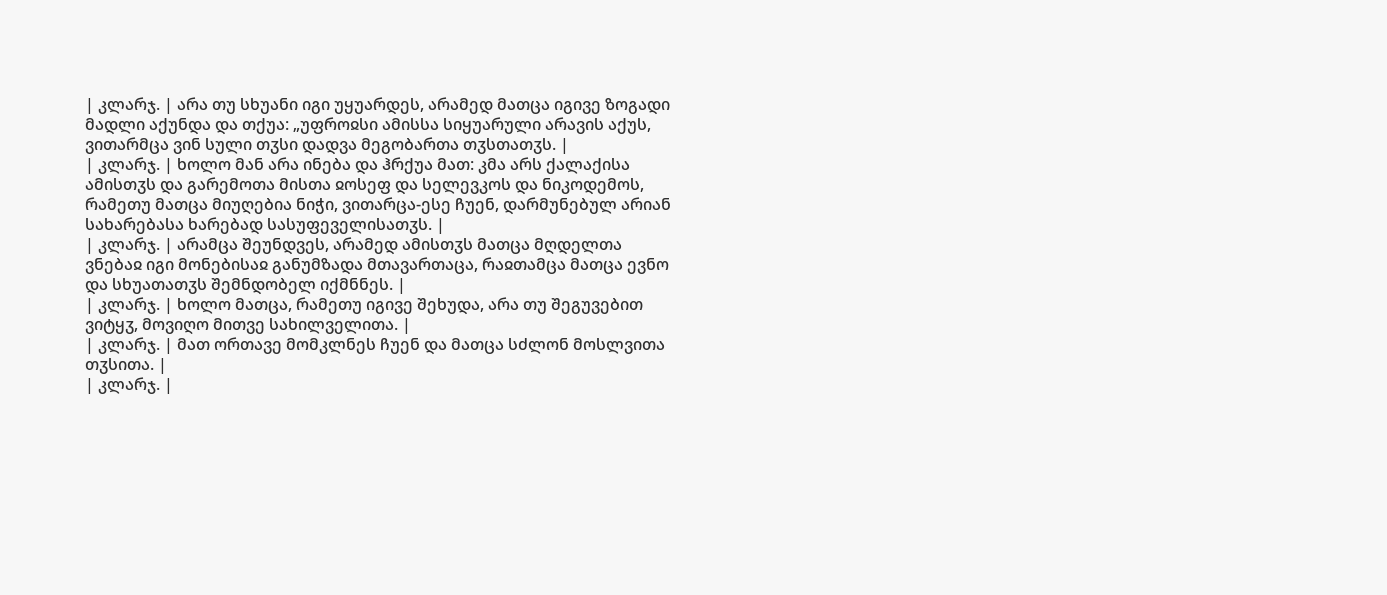| კლარჯ. | არა თუ სხუანი იგი უყუარდეს, არამედ მათცა იგივე ზოგადი მადლი აქუნდა და თქუა: „უფროჲსი ამისსა სიყუარული არავის აქუს, ვითარმცა ვინ სული თჳსი დადვა მეგობართა თჳსთათჳს. |
| კლარჯ. | ხოლო მან არა ინება და ჰრქუა მათ: კმა არს ქალაქისა ამისთჳს და გარემოთა მისთა ჲოსეფ და სელევკოს და ნიკოდემოს, რამეთუ მათცა მიუღებია ნიჭი, ვითარცა-ესე ჩუენ, დარმუნებულ არიან სახარებასა ხარებად სასუფეველისათჳს. |
| კლარჯ. | არამცა შეუნდვეს, არამედ ამისთჳს მათცა მღდელთა ვნებაჲ იგი მონებისაჲ განუმზადა მთავართაცა, რაჲთამცა მათცა ევნო და სხუათათჳს შემნდობელ იქმნნეს. |
| კლარჯ. | ხოლო მათცა, რამეთუ იგივე შეხუდა, არა თუ შეგუვებით ვიტყჳ, მოვიღო მითვე სახილველითა. |
| კლარჯ. | მათ ორთავე მომკლნეს ჩუენ და მათცა სძლონ მოსლვითა თჳსითა. |
| კლარჯ. |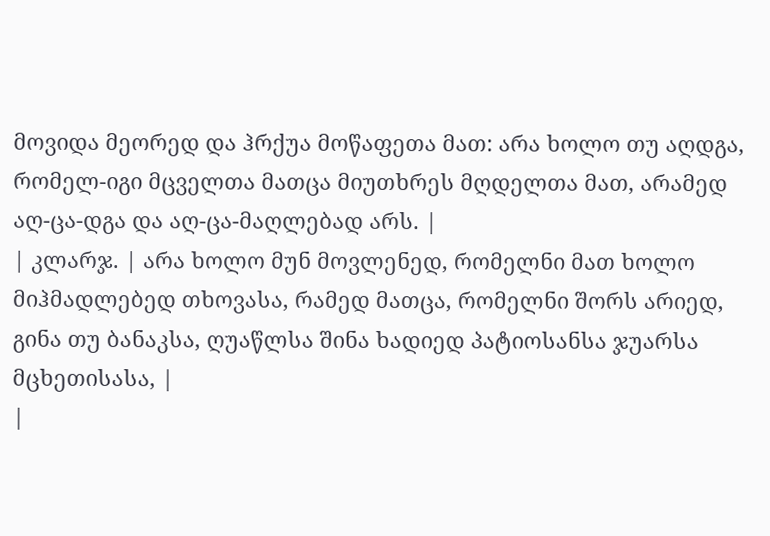მოვიდა მეორედ და ჰრქუა მოწაფეთა მათ: არა ხოლო თუ აღდგა, რომელ-იგი მცველთა მათცა მიუთხრეს მღდელთა მათ, არამედ აღ-ცა-დგა და აღ-ცა-მაღლებად არს. |
| კლარჯ. | არა ხოლო მუნ მოვლენედ, რომელნი მათ ხოლო მიჰმადლებედ თხოვასა, რამედ მათცა, რომელნი შორს არიედ, გინა თუ ბანაკსა, ღუაწლსა შინა ხადიედ პატიოსანსა ჯუარსა მცხეთისასა, |
|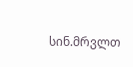სინ.მრვლთ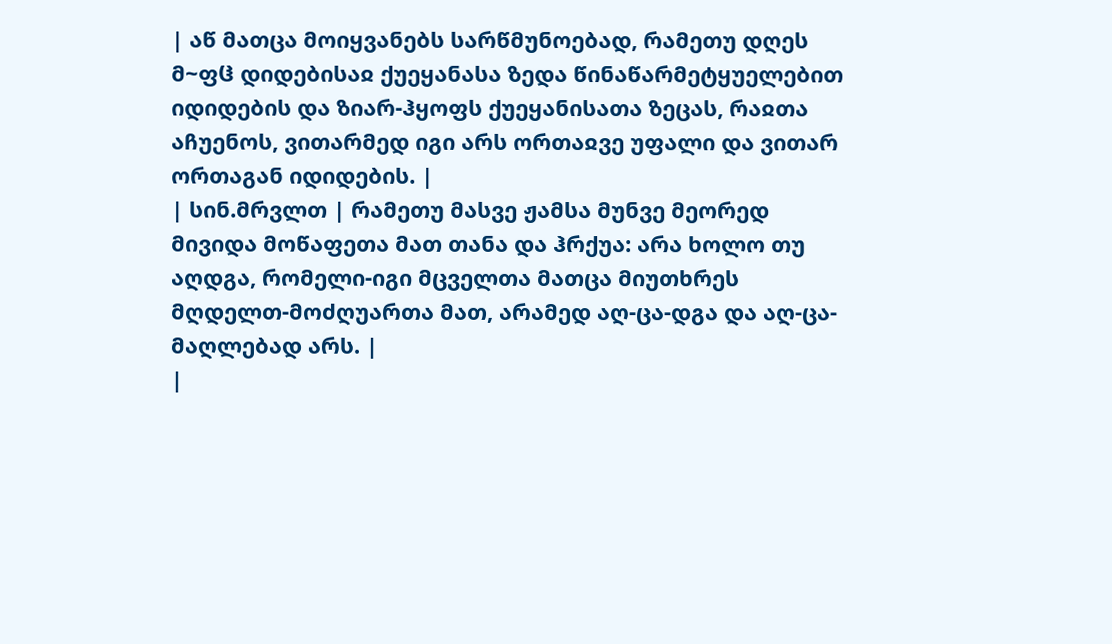| აწ მათცა მოიყვანებს სარწმუნოებად, რამეთუ დღეს მ~ფჱ დიდებისაჲ ქუეყანასა ზედა წინაწარმეტყუელებით იდიდების და ზიარ-ჰყოფს ქუეყანისათა ზეცას, რაჲთა აჩუენოს, ვითარმედ იგი არს ორთაჲვე უფალი და ვითარ ორთაგან იდიდების. |
| სინ.მრვლთ | რამეთუ მასვე ჟამსა მუნვე მეორედ მივიდა მოწაფეთა მათ თანა და ჰრქუა: არა ხოლო თუ აღდგა, რომელი-იგი მცველთა მათცა მიუთხრეს მღდელთ-მოძღუართა მათ, არამედ აღ-ცა-დგა და აღ-ცა-მაღლებად არს. |
|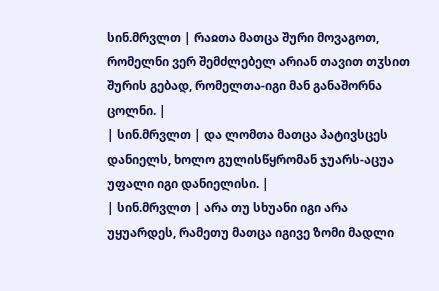სინ.მრვლთ | რაჲთა მათცა შური მოვაგოთ, რომელნი ვერ შემძლებელ არიან თავით თჳსით შურის გებად, რომელთა-იგი მან განაშორნა ცოლნი. |
| სინ.მრვლთ | და ლომთა მათცა პატივსცეს დანიელს, ხოლო გულისწყრომან ჯუარს-აცუა უფალი იგი დანიელისი. |
| სინ.მრვლთ | არა თუ სხუანი იგი არა უყუარდეს, რამეთუ მათცა იგივე ზომი მადლი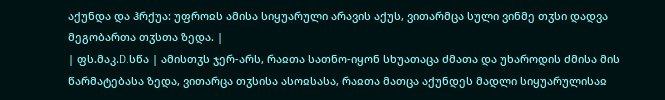აქუნდა და ჰრქუა: უფროჲს ამისა სიყუარული არავის აქუს, ვითარმცა სული ვინმე თჳსი დადვა მეგობართა თჳსთა ზედა. |
| ფს.მაკ.D.სწა | ამისთჳს ჯერ-არს, რაჲთა სათნო-იყონ სხუათაცა ძმათა და უხაროდის ძმისა მის წარმატებასა ზედა, ვითარცა თჳსისა ასოჲსასა, რაჲთა მათცა აქუნდეს მადლი სიყუარულისაჲ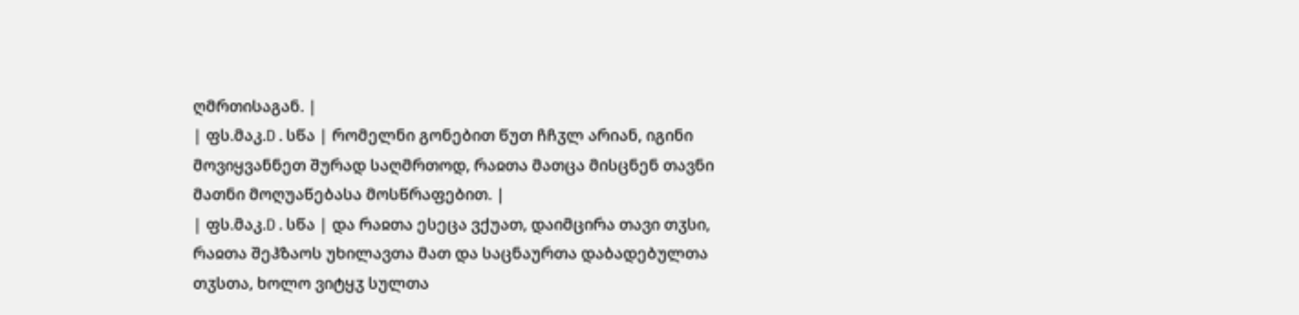ღმრთისაგან. |
| ფს.მაკ.D.სწა | რომელნი გონებით წუთ ჩჩჳლ არიან, იგინი მოვიყვანნეთ შურად საღმრთოდ, რაჲთა მათცა მისცნენ თავნი მათნი მოღუაწებასა მოსწრაფებით. |
| ფს.მაკ.D.სწა | და რაჲთა ესეცა ვქუათ, დაიმცირა თავი თჳსი, რაჲთა შეჰზაოს უხილავთა მათ და საცნაურთა დაბადებულთა თჳსთა, ხოლო ვიტყჳ სულთა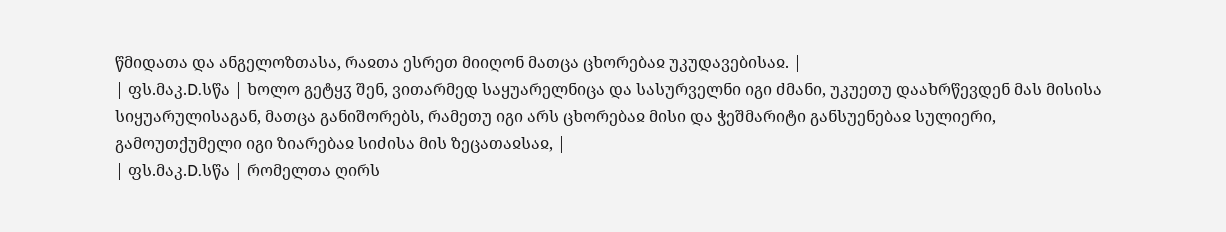წმიდათა და ანგელოზთასა, რაჲთა ესრეთ მიიღონ მათცა ცხორებაჲ უკუდავებისაჲ. |
| ფს.მაკ.D.სწა | ხოლო გეტყჳ შენ, ვითარმედ საყუარელნიცა და სასურველნი იგი ძმანი, უკუეთუ დაახრწევდენ მას მისისა სიყუარულისაგან, მათცა განიშორებს, რამეთუ იგი არს ცხორებაჲ მისი და ჭეშმარიტი განსუენებაჲ სულიერი, გამოუთქუმელი იგი ზიარებაჲ სიძისა მის ზეცათაჲსაჲ, |
| ფს.მაკ.D.სწა | რომელთა ღირს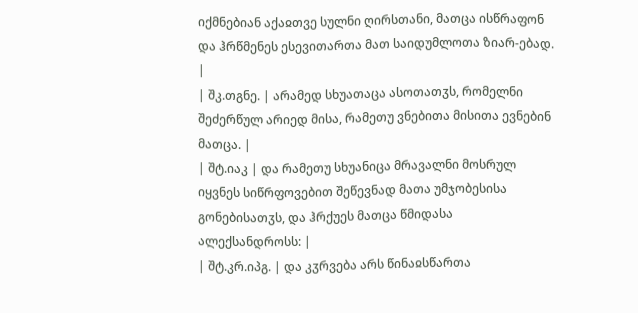იქმნებიან აქაჲთვე სულნი ღირსთანი, მათცა ისწრაფონ და ჰრწმენეს ესევითართა მათ საიდუმლოთა ზიარ-ებად. |
| შკ.თგნე. | არამედ სხუათაცა ასოთათჳს, რომელნი შეძერწულ არიედ მისა, რამეთუ ვნებითა მისითა ევნებინ მათცა. |
| შტ.იაკ | და რამეთუ სხუანიცა მრავალნი მოსრულ იყვნეს სიწრფოვებით შეწევნად მათა უმჯობესისა გონებისათჳს, და ჰრქუეს მათცა წმიდასა ალექსანდროსს: |
| შტ.კრ.იპგ. | და კჳრვება არს წინაჲსწართა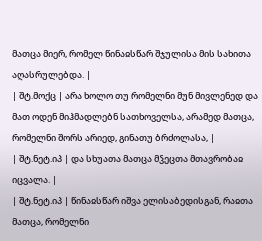მათცა მიერ, რომელ წინაჲსწარ შჯულისა მის სახითა აღასრულებდა. |
| შტ.მოქც | არა ხოლო თუ რომელნი მუნ მივლენედ და მათ ოდენ მიჰმადლებნ სათხოველსა, არამედ მათცა, რომელნი შორს არიედ, გინათუ ბრძოლასა, |
| შტ.ნეტ.იპ | და სხუათა მათცა მჴეცთა მთავრობაჲ იცვალა. |
| შტ.ნეტ.იპ | წინაჲსწარ იშვა ელისაბედისგან, რაჲთა მათცა, რომელნი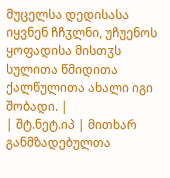მუცელსა დედისასა იყვნენ ჩჩჳლნი, უჩუენოს ყოფადისა მისთჳს სულითა წმიდითა ქალწულითა ახალი იგი შობადი. |
| შტ.ნეტ.იპ | მითხარ განმზადებულთა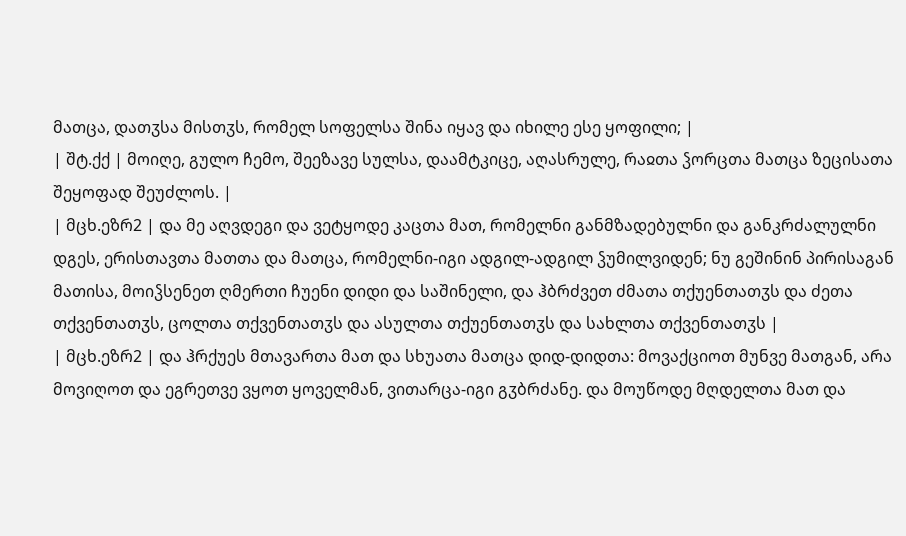მათცა, დათჳსა მისთჳს, რომელ სოფელსა შინა იყავ და იხილე ესე ყოფილი; |
| შტ.ქქ | მოიღე, გულო ჩემო, შეეზავე სულსა, დაამტკიცე, აღასრულე, რაჲთა ჴორცთა მათცა ზეცისათა შეყოფად შეუძლოს. |
| მცხ.ეზრ2 | და მე აღვდეგი და ვეტყოდე კაცთა მათ, რომელნი განმზადებულნი და განკრძალულნი დგეს, ერისთავთა მათთა და მათცა, რომელნი-იგი ადგილ-ადგილ ჴუმილვიდენ; ნუ გეშინინ პირისაგან მათისა, მოიჴსენეთ ღმერთი ჩუენი დიდი და საშინელი, და ჰბრძვეთ ძმათა თქუენთათჳს და ძეთა თქვენთათჳს, ცოლთა თქვენთათჳს და ასულთა თქუენთათჳს და სახლთა თქვენთათჳს |
| მცხ.ეზრ2 | და ჰრქუეს მთავართა მათ და სხუათა მათცა დიდ-დიდთა: მოვაქციოთ მუნვე მათგან, არა მოვიღოთ და ეგრეთვე ვყოთ ყოველმან, ვითარცა-იგი გჳბრძანე. და მოუწოდე მღდელთა მათ და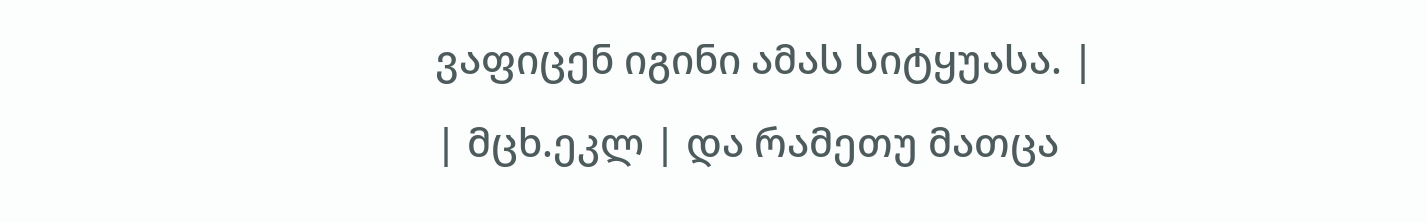ვაფიცენ იგინი ამას სიტყუასა. |
| მცხ.ეკლ | და რამეთუ მათცა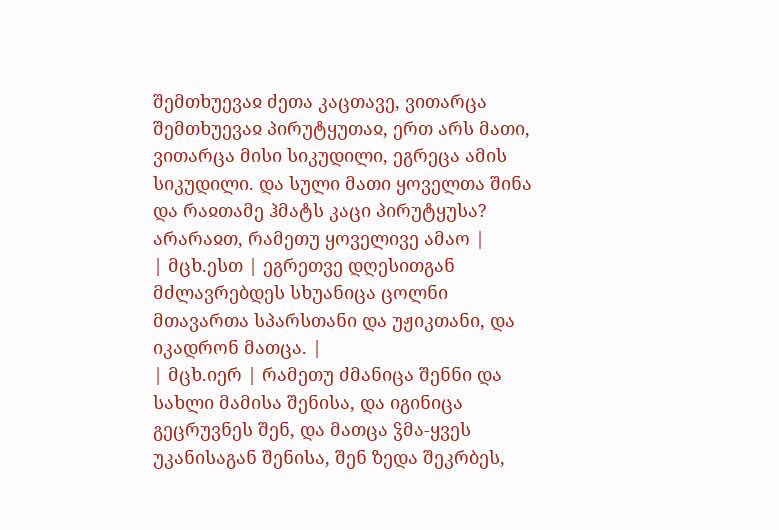შემთხუევაჲ ძეთა კაცთავე, ვითარცა შემთხუევაჲ პირუტყუთაჲ, ერთ არს მათი, ვითარცა მისი სიკუდილი, ეგრეცა ამის სიკუდილი. და სული მათი ყოველთა შინა და რაჲთამე ჰმატს კაცი პირუტყუსა? არარაჲთ, რამეთუ ყოველივე ამაო |
| მცხ.ესთ | ეგრეთვე დღესითგან მძლავრებდეს სხუანიცა ცოლნი მთავართა სპარსთანი და უჟიკთანი, და იკადრონ მათცა. |
| მცხ.იერ | რამეთუ ძმანიცა შენნი და სახლი მამისა შენისა, და იგინიცა გეცრუვნეს შენ, და მათცა ჴმა-ყვეს უკანისაგან შენისა, შენ ზედა შეკრბეს,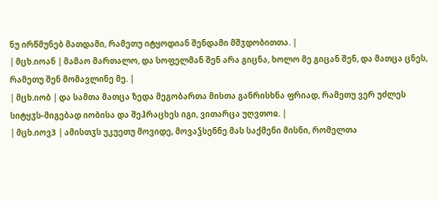ნუ ირწმუნებ მათდამი, რამეთუ იტყოდიან შენდამი მშჳდობითთა. |
| მცხ.იოან | მამაო მართალო, და სოფელმან შენ არა გიცნა, ხოლო მე გიცან შენ, და მათცა ცნეს, რამეთუ შენ მომავლინე მე. |
| მცხ.იობ | და სამთა მათცა ზედა მეგობართა მისთა განრისხნა ფრიად, რამეთუ ვერ უძლეს სიტყჳს-მიგებად იობისა და შეჰრაცხეს იგი, ვითარცა უღვთოჲ. |
| მცხ.იოვ3 | ამისთჳს უკუეთუ მოვიდე, მოვაჴსენნე მას საქმენი მისნი, რომელთა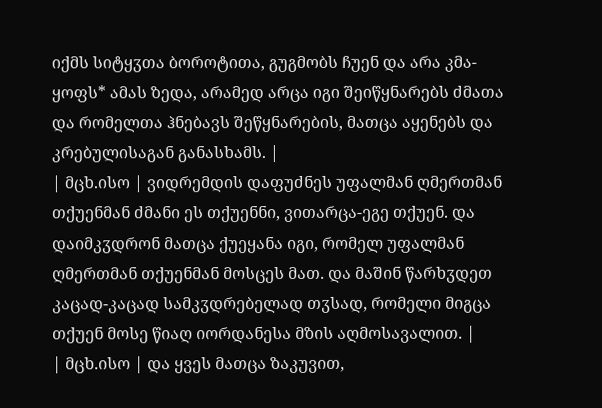იქმს სიტყჳთა ბოროტითა, გუგმობს ჩუენ და არა კმა-ყოფს* ამას ზედა, არამედ არცა იგი შეიწყნარებს ძმათა და რომელთა ჰნებავს შეწყნარების, მათცა აყენებს და კრებულისაგან განასხამს. |
| მცხ.ისო | ვიდრემდის დაფუძნეს უფალმან ღმერთმან თქუენმან ძმანი ეს თქუენნი, ვითარცა-ეგე თქუენ. და დაიმკჳდრონ მათცა ქუეყანა იგი, რომელ უფალმან ღმერთმან თქუენმან მოსცეს მათ. და მაშინ წარხჳდეთ კაცად-კაცად სამკჳდრებელად თჳსად, რომელი მიგცა თქუენ მოსე წიაღ იორდანესა მზის აღმოსავალით. |
| მცხ.ისო | და ყვეს მათცა ზაკუვით,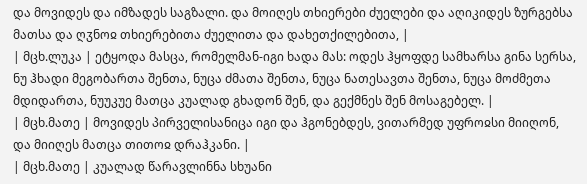და მოვიდეს და იმზადეს საგზალი. და მოიღეს თხიერები ძუელები და აღიკიდეს ზურგებსა მათსა და ღჳნოჲ თხიერებითა ძუელითა და დახეთქილებითა, |
| მცხ.ლუკა | ეტყოდა მასცა, რომელმან-იგი ხადა მას: ოდეს ჰყოფდე სამხარსა გინა სერსა, ნუ ჰხადი მეგობართა შენთა, ნუცა ძმათა შენთა, ნუცა ნათესავთა შენთა, ნუცა მოძმეთა მდიდართა, ნუუკუე მათცა კუალად გხადონ შენ, და გექმნეს შენ მოსაგებელ. |
| მცხ.მათე | მოვიდეს პირველისანიცა იგი და ჰგონებდეს, ვითარმედ უფროჲსი მიიღონ, და მიიღეს მათცა თითოჲ დრაჰკანი. |
| მცხ.მათე | კუალად წარავლინნა სხუანი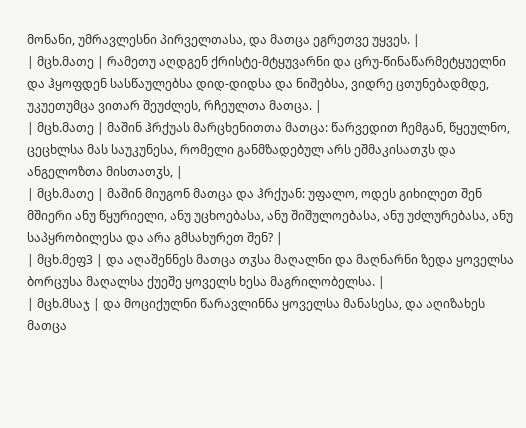მონანი, უმრავლესნი პირველთასა, და მათცა ეგრეთვე უყვეს. |
| მცხ.მათე | რამეთუ აღდგენ ქრისტე-მტყუვარნი და ცრუ-წინაწარმეტყუელნი და ჰყოფდენ სასწაულებსა დიდ-დიდსა და ნიშებსა, ვიდრე ცთუნებადმდე, უკუეთუმცა ვითარ შეუძლეს, რჩეულთა მათცა. |
| მცხ.მათე | მაშინ ჰრქუას მარცხენითთა მათცა: წარვედით ჩემგან, წყეულნო, ცეცხლსა მას საუკუნესა, რომელი განმზადებულ არს ეშმაკისათჳს და ანგელოზთა მისთათჳს, |
| მცხ.მათე | მაშინ მიუგონ მათცა და ჰრქუან: უფალო, ოდეს გიხილეთ შენ მშიერი ანუ წყურიელი, ანუ უცხოებასა, ანუ შიშულოებასა, ანუ უძლურებასა, ანუ საპყრობილესა და არა გმსახურეთ შენ? |
| მცხ.მეფ3 | და აღაშენნეს მათცა თჳსა მაღალნი და მაღნარნი ზედა ყოველსა ბორცუსა მაღალსა ქუეშე ყოველს ხესა მაგრილობელსა. |
| მცხ.მსაჯ | და მოციქულნი წარავლინნა ყოველსა მანასესა, და აღიზახეს მათცა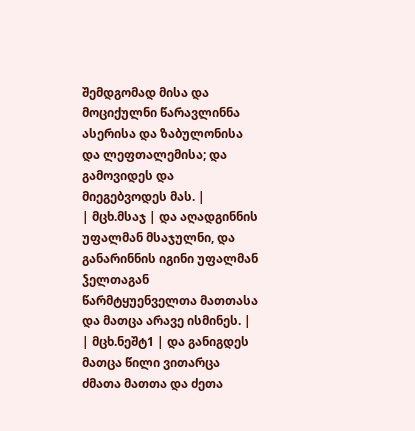შემდგომად მისა და მოციქულნი წარავლინნა ასერისა და ზაბულონისა და ლეფთალემისა; და გამოვიდეს და მიეგებვოდეს მას. |
| მცხ.მსაჯ | და აღადგინნის უფალმან მსაჯულნი, და განარინნის იგინი უფალმან ჴელთაგან წარმტყუენველთა მათთასა და მათცა არავე ისმინეს. |
| მცხ.ნეშტ1 | და განიგდეს მათცა წილი ვითარცა ძმათა მათთა და ძეთა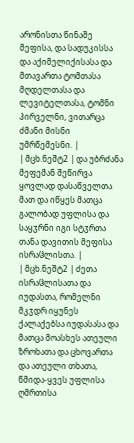არონისთა წინაშე მეფისა, და სადუკისსა და აქიმელიქისასა და მთავართა ტომთასა მღდელთასა და ლევიტელთასა, ტომნი პირველნი, ვითარცა ძმანი მისნი უმრწემესნი. |
| მცხ.ნეშტ2 | და უბრძანა მეფემან შეწირვა ყოვლად დასაწველთა მათ და იწყეს მათცა გალობად უფლისა და საყჳრნი იგი სტჳრთა თანა დავითის მეფისა ისრაჱლისთა. |
| მცხ.ნეშტ2 | ძეთა ისრაჱლისათა და იუდასთა, რომელნი მკჳდრ იყუნეს ქალაქებსა იუდასასა და მათცა მოასხეს ათეული ზროხათა და ცხოვართა და ათეული თხათა, წმიდა-ყვეს უფლისა ღმრთისა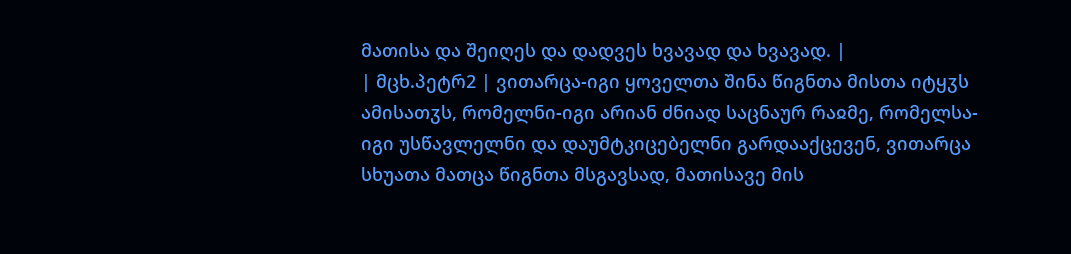მათისა და შეიღეს და დადვეს ხვავად და ხვავად. |
| მცხ.პეტრ2 | ვითარცა-იგი ყოველთა შინა წიგნთა მისთა იტყჳს ამისათჳს, რომელნი-იგი არიან ძნიად საცნაურ რაჲმე, რომელსა-იგი უსწავლელნი და დაუმტკიცებელნი გარდააქცევენ, ვითარცა სხუათა მათცა წიგნთა მსგავსად, მათისავე მის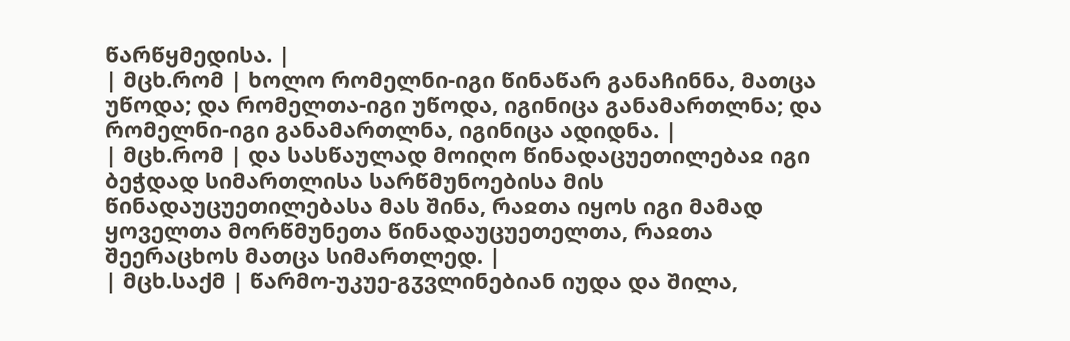წარწყმედისა. |
| მცხ.რომ | ხოლო რომელნი-იგი წინაწარ განაჩინნა, მათცა უწოდა; და რომელთა-იგი უწოდა, იგინიცა განამართლნა; და რომელნი-იგი განამართლნა, იგინიცა ადიდნა. |
| მცხ.რომ | და სასწაულად მოიღო წინადაცუეთილებაჲ იგი ბეჭდად სიმართლისა სარწმუნოებისა მის წინადაუცუეთილებასა მას შინა, რაჲთა იყოს იგი მამად ყოველთა მორწმუნეთა წინადაუცუეთელთა, რაჲთა შეერაცხოს მათცა სიმართლედ. |
| მცხ.საქმ | წარმო-უკუე-გჳვლინებიან იუდა და შილა,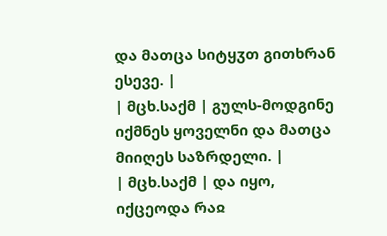და მათცა სიტყჳთ გითხრან ესევე. |
| მცხ.საქმ | გულს-მოდგინე იქმნეს ყოველნი და მათცა მიიღეს საზრდელი. |
| მცხ.საქმ | და იყო, იქცეოდა რაჲ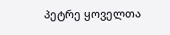პეტრე ყოველთა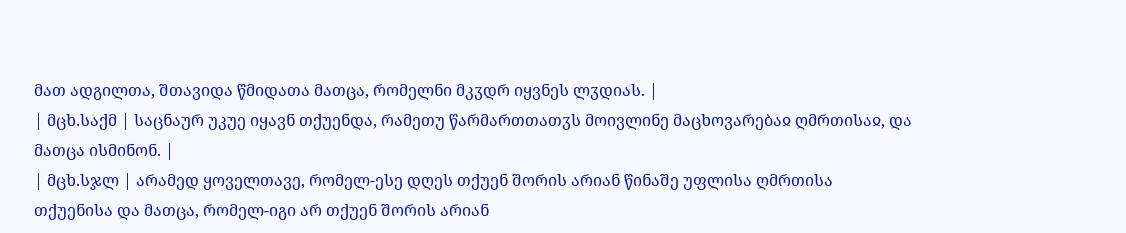მათ ადგილთა, შთავიდა წმიდათა მათცა, რომელნი მკჳდრ იყვნეს ლჳდიას. |
| მცხ.საქმ | საცნაურ უკუე იყავნ თქუენდა, რამეთუ წარმართთათჳს მოივლინე მაცხოვარებაჲ ღმრთისაჲ, და მათცა ისმინონ. |
| მცხ.სჯლ | არამედ ყოველთავე, რომელ-ესე დღეს თქუენ შორის არიან წინაშე უფლისა ღმრთისა თქუენისა და მათცა, რომელ-იგი არ თქუენ შორის არიან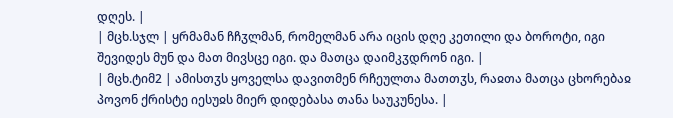დღეს. |
| მცხ.სჯლ | ყრმამან ჩჩჳლმან, რომელმან არა იცის დღე კეთილი და ბოროტი, იგი შევიდეს მუნ და მათ მივსცე იგი. და მათცა დაიმკჳდრონ იგი. |
| მცხ.ტიმ2 | ამისთჳს ყოველსა დავითმენ რჩეულთა მათთჳს, რაჲთა მათცა ცხორებაჲ პოვონ ქრისტე იესუჲს მიერ დიდებასა თანა საუკუნესა. |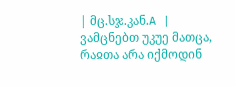| მც.სჯ.კან.A | ვამცნებთ უკუე მათცა, რაჲთა არა იქმოდინ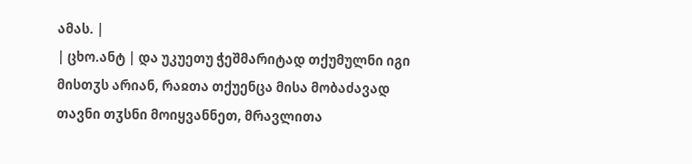ამას. |
| ცხო.ანტ | და უკუეთუ ჭეშმარიტად თქუმულნი იგი მისთჳს არიან, რაჲთა თქუენცა მისა მობაძავად თავნი თჳსნი მოიყვანნეთ, მრავლითა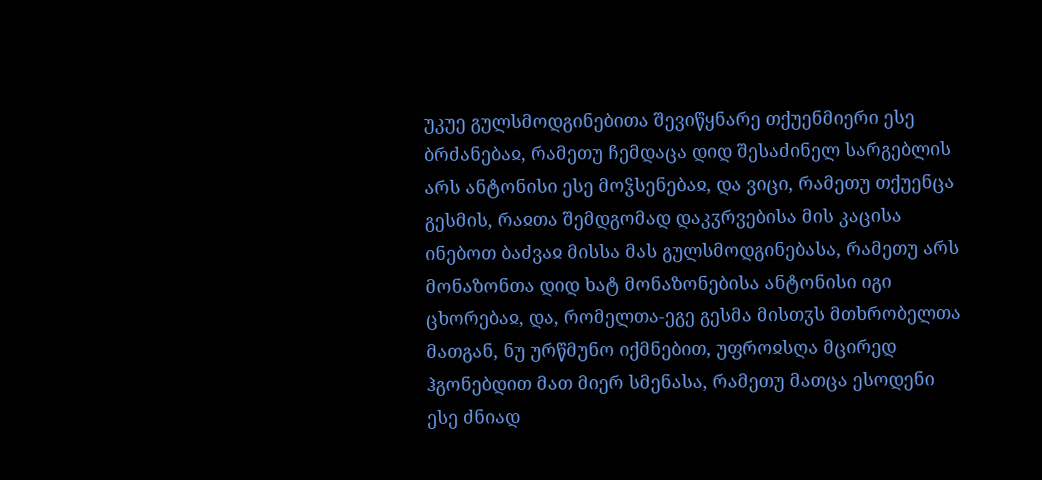უკუე გულსმოდგინებითა შევიწყნარე თქუენმიერი ესე ბრძანებაჲ, რამეთუ ჩემდაცა დიდ შესაძინელ სარგებლის არს ანტონისი ესე მოჴსენებაჲ, და ვიცი, რამეთუ თქუენცა გესმის, რაჲთა შემდგომად დაკჳრვებისა მის კაცისა ინებოთ ბაძვაჲ მისსა მას გულსმოდგინებასა, რამეთუ არს მონაზონთა დიდ ხატ მონაზონებისა ანტონისი იგი ცხორებაჲ, და, რომელთა-ეგე გესმა მისთჳს მთხრობელთა მათგან, ნუ ურწმუნო იქმნებით, უფროჲსღა მცირედ ჰგონებდით მათ მიერ სმენასა, რამეთუ მათცა ესოდენი ესე ძნიად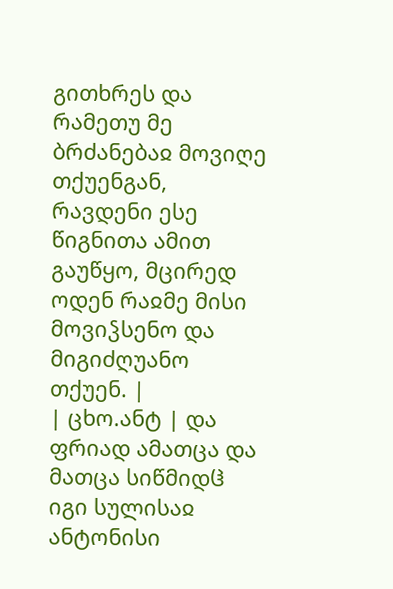გითხრეს და რამეთუ მე ბრძანებაჲ მოვიღე თქუენგან, რავდენი ესე წიგნითა ამით გაუწყო, მცირედ ოდენ რაჲმე მისი მოვიჴსენო და მიგიძღუანო თქუენ. |
| ცხო.ანტ | და ფრიად ამათცა და მათცა სიწმიდჱ იგი სულისაჲ ანტონისი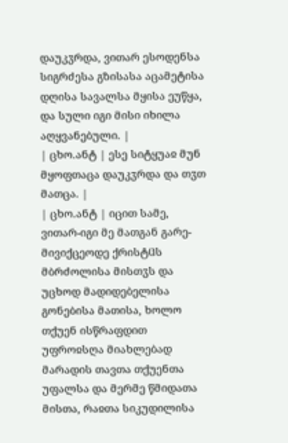დაუკჳრდა, ვითარ ესოდენსა სიგრძესა გზისასა აცამეტისა დღისა სავალსა მყისა ეუწყა, და სული იგი მისი იხილა აღყვანებული. |
| ცხო.ანტ | ესე სიტყუაჲ მუნ მყოფთაცა დაუკჳრდა და თჳთ მათცა. |
| ცხო.ანტ | იცით სამე, ვითარ-იგი მე მათგან გარე-მივიქცეოდე ქრისტჱს მბრძოლისა მისთჳს და უცხოდ მადიდებელისა გონებისა მათისა, ხოლო თქუენ ისწრაფდით უფროჲსღა მიახლებად მარადის თავთა თქუენთა უფალსა და მერმე წმიდათა მისთა, რაჲთა სიკუდილისა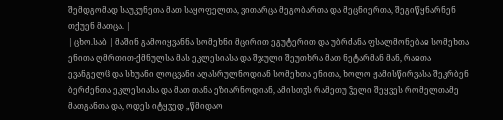შემდგომად საუკუნეთა მათ საყოფელთა, ვითარცა მეგობართა და მეცნიერთა, შეგიწყნარნენ თქუენ მათცა. |
| ცხო.საბ | მაშინ გამოიყვანნა სომეხნი მცირით ეგუტერით და უბრძანა ფსალმონებაჲ სომეხთა ენითა ღმრთით-ქმნულსა მას ეკლესიასა და შჯული შეუთხრა მათ ნეტარმან მან, რაჲთა ევანგელჱ და სხუანი ლოცვანი აღასრულნოდიან სომეხთა ენითა, ხოლო ჟამისწირვასა შეკრბენ ბერძენთა ეკლესიასა და მათ თანა ეზიარნოდიან, ამისთჳს რამეთუ ჴელი შეყვეს რომელთამე მათგანთა და, ოდეს იტყჳედ „წმიდაო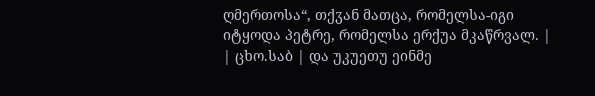ღმერთოსა“, თქჳან მათცა, რომელსა-იგი იტყოდა პეტრე, რომელსა ერქუა მკაწრვალ. |
| ცხო.საბ | და უკუეთუ ეინმე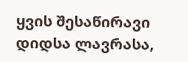ყვის შესაწირავი დიდსა ლავრასა,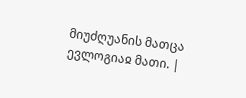მიუძღუანის მათცა ევლოგიაჲ მათი. |